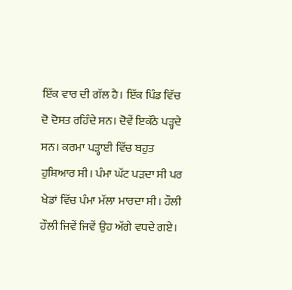ਇੱਕ ਵਾਰ ਦੀ ਗੱਲ ਹੈ। ਇੱਕ ਪਿੰਡ ਵਿੱਚ ਦੋ ਦੋਸਤ ਰਹਿੰਦੇ ਸਨ। ਦੋਵੇਂ ਇਕੱਠੇ ਪੜ੍ਹਦੇ ਸਨ। ਕਰਮਾ ਪੜ੍ਹਾਈ ਵਿੱਚ ਬਹੁਤ ਹੁਸ਼ਿਆਰ ਸੀ। ਪੰਮਾ ਘੱਟ ਪੜਦਾ ਸੀ ਪਰ ਖੇਡਾਂ ਵਿੱਚ ਪੰਮਾ ਮੱਲਾ ਮਾਰਦਾ ਸੀ। ਹੌਲੀ ਹੌਲੀ ਜਿਵੇਂ ਜਿਵੇਂ ਉਹ ਅੱਗੇ ਵਧਦੇ ਗਏ।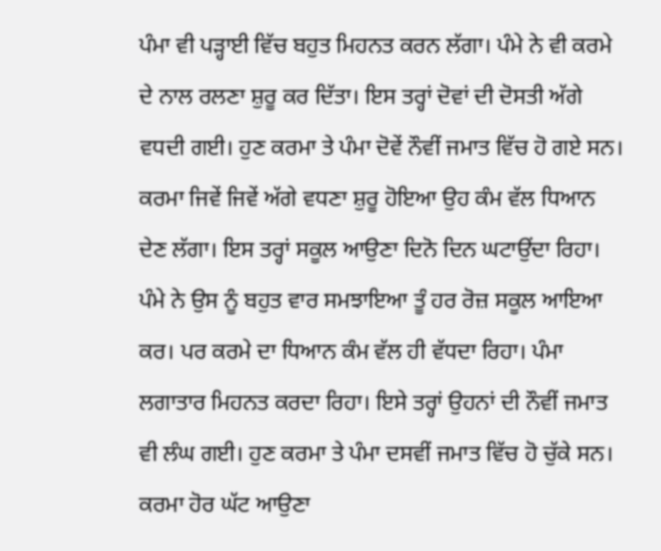ਪੰਮਾ ਵੀ ਪੜ੍ਹਾਈ ਵਿੱਚ ਬਹੁਤ ਮਿਹਨਤ ਕਰਨ ਲੱਗਾ। ਪੰਮੇ ਨੇ ਵੀ ਕਰਮੇ ਦੇ ਨਾਲ ਰਲਣਾ ਸ਼ੁਰੂ ਕਰ ਦਿੱਤਾ। ਇਸ ਤਰ੍ਹਾਂ ਦੋਵਾਂ ਦੀ ਦੋਸਤੀ ਅੱਗੇ ਵਧਦੀ ਗਈ। ਹੁਣ ਕਰਮਾ ਤੇ ਪੰਮਾ ਦੋਵੇਂ ਨੌਵੀਂ ਜਮਾਤ ਵਿੱਚ ਹੋ ਗਏ ਸਨ। ਕਰਮਾ ਜਿਵੇਂ ਜਿਵੇਂ ਅੱਗੇ ਵਧਣਾ ਸ਼ੁਰੂ ਹੋਇਆ ਉਹ ਕੰਮ ਵੱਲ ਧਿਆਨ ਦੇਣ ਲੱਗਾ। ਇਸ ਤਰ੍ਹਾਂ ਸਕੂਲ ਆਉਣਾ ਦਿਨੋ ਦਿਨ ਘਟਾਉਂਦਾ ਰਿਹਾ। ਪੰਮੇ ਨੇ ਉਸ ਨੂੰ ਬਹੁਤ ਵਾਰ ਸਮਝਾਇਆ ਤੂੰ ਹਰ ਰੋਜ਼ ਸਕੂਲ ਆਇਆ ਕਰ। ਪਰ ਕਰਮੇ ਦਾ ਧਿਆਨ ਕੰਮ ਵੱਲ ਹੀ ਵੱਧਦਾ ਰਿਹਾ। ਪੰਮਾ ਲਗਾਤਾਰ ਮਿਹਨਤ ਕਰਦਾ ਰਿਹਾ। ਇਸੇ ਤਰ੍ਹਾਂ ਉਹਨਾਂ ਦੀ ਨੌਵੀਂ ਜਮਾਤ ਵੀ ਲੰਘ ਗਈ। ਹੁਣ ਕਰਮਾ ਤੇ ਪੰਮਾ ਦਸਵੀਂ ਜਮਾਤ ਵਿੱਚ ਹੋ ਚੁੱਕੇ ਸਨ। ਕਰਮਾ ਹੋਰ ਘੱਟ ਆਉਣਾ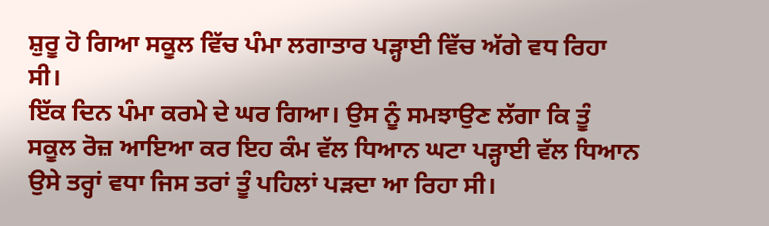ਸ਼ੁਰੂ ਹੋ ਗਿਆ ਸਕੂਲ ਵਿੱਚ ਪੰਮਾ ਲਗਾਤਾਰ ਪੜ੍ਹਾਈ ਵਿੱਚ ਅੱਗੇ ਵਧ ਰਿਹਾ ਸੀ।
ਇੱਕ ਦਿਨ ਪੰਮਾ ਕਰਮੇ ਦੇ ਘਰ ਗਿਆ। ਉਸ ਨੂੰ ਸਮਝਾਉਣ ਲੱਗਾ ਕਿ ਤੂੰ ਸਕੂਲ ਰੋਜ਼ ਆਇਆ ਕਰ ਇਹ ਕੰਮ ਵੱਲ ਧਿਆਨ ਘਟਾ ਪੜ੍ਹਾਈ ਵੱਲ ਧਿਆਨ ਉਸੇ ਤਰ੍ਹਾਂ ਵਧਾ ਜਿਸ ਤਰਾਂ ਤੂੰ ਪਹਿਲਾਂ ਪੜਦਾ ਆ ਰਿਹਾ ਸੀ।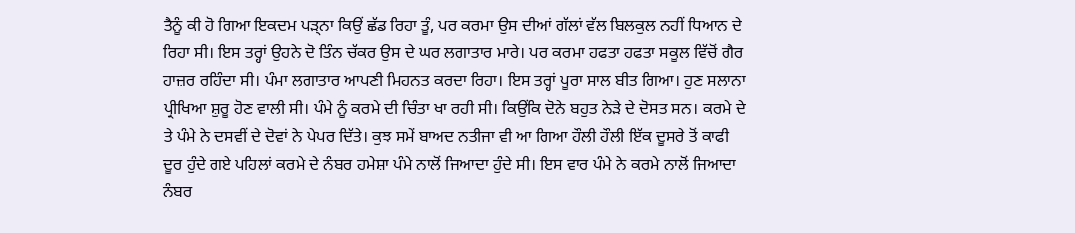ਤੈਨੂੰ ਕੀ ਹੋ ਗਿਆ ਇਕਦਮ ਪੜ੍ਨਾ ਕਿਉਂ ਛੱਡ ਰਿਹਾ ਤੂੰ, ਪਰ ਕਰਮਾ ਉਸ ਦੀਆਂ ਗੱਲਾਂ ਵੱਲ ਬਿਲਕੁਲ ਨਹੀਂ ਧਿਆਨ ਦੇ ਰਿਹਾ ਸੀ। ਇਸ ਤਰ੍ਹਾਂ ਉਹਨੇ ਦੋ ਤਿੰਨ ਚੱਕਰ ਉਸ ਦੇ ਘਰ ਲਗਾਤਾਰ ਮਾਰੇ। ਪਰ ਕਰਮਾ ਹਫਤਾ ਹਫਤਾ ਸਕੂਲ ਵਿੱਚੋਂ ਗੈਰ ਹਾਜ਼ਰ ਰਹਿੰਦਾ ਸੀ। ਪੰਮਾ ਲਗਾਤਾਰ ਆਪਣੀ ਮਿਹਨਤ ਕਰਦਾ ਰਿਹਾ। ਇਸ ਤਰ੍ਹਾਂ ਪੂਰਾ ਸਾਲ ਬੀਤ ਗਿਆ। ਹੁਣ ਸਲਾਨਾ ਪ੍ਰੀਖਿਆ ਸ਼ੁਰੂ ਹੋਣ ਵਾਲੀ ਸੀ। ਪੰਮੇ ਨੂੰ ਕਰਮੇ ਦੀ ਚਿੰਤਾ ਖਾ ਰਹੀ ਸੀ। ਕਿਉਂਕਿ ਦੋਨੇ ਬਹੁਤ ਨੇੜੇ ਦੇ ਦੋਸਤ ਸਨ। ਕਰਮੇ ਦੇ ਤੇ ਪੰਮੇ ਨੇ ਦਸਵੀਂ ਦੇ ਦੋਵਾਂ ਨੇ ਪੇਪਰ ਦਿੱਤੇ। ਕੁਝ ਸਮੇਂ ਬਾਅਦ ਨਤੀਜਾ ਵੀ ਆ ਗਿਆ ਹੌਲੀ ਹੌਲੀ ਇੱਕ ਦੂਸਰੇ ਤੋਂ ਕਾਫੀ ਦੂਰ ਹੁੰਦੇ ਗਏ ਪਹਿਲਾਂ ਕਰਮੇ ਦੇ ਨੰਬਰ ਹਮੇਸ਼ਾ ਪੰਮੇ ਨਾਲੋਂ ਜਿਆਦਾ ਹੁੰਦੇ ਸੀ। ਇਸ ਵਾਰ ਪੰਮੇ ਨੇ ਕਰਮੇ ਨਾਲੋਂ ਜਿਆਦਾ ਨੰਬਰ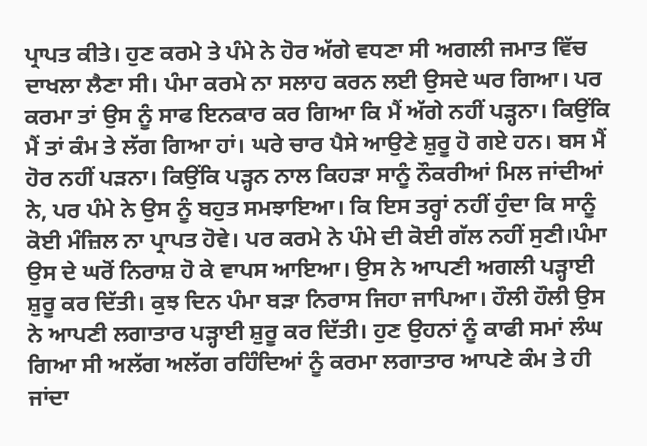ਪ੍ਰਾਪਤ ਕੀਤੇ। ਹੁਣ ਕਰਮੇ ਤੇ ਪੰਮੇ ਨੇ ਹੋਰ ਅੱਗੇ ਵਧਣਾ ਸੀ ਅਗਲੀ ਜਮਾਤ ਵਿੱਚ ਦਾਖਲਾ ਲੈਣਾ ਸੀ। ਪੰਮਾ ਕਰਮੇ ਨਾ ਸਲਾਹ ਕਰਨ ਲਈ ਉਸਦੇ ਘਰ ਗਿਆ। ਪਰ ਕਰਮਾ ਤਾਂ ਉਸ ਨੂੰ ਸਾਫ ਇਨਕਾਰ ਕਰ ਗਿਆ ਕਿ ਮੈਂ ਅੱਗੇ ਨਹੀਂ ਪੜ੍ਹਨਾ। ਕਿਉਂਕਿ ਮੈਂ ਤਾਂ ਕੰਮ ਤੇ ਲੱਗ ਗਿਆ ਹਾਂ। ਘਰੇ ਚਾਰ ਪੈਸੇ ਆਉਣੇ ਸ਼ੁਰੂ ਹੋ ਗਏ ਹਨ। ਬਸ ਮੈਂ ਹੋਰ ਨਹੀਂ ਪੜਨਾ। ਕਿਉਂਕਿ ਪੜ੍ਹਨ ਨਾਲ ਕਿਹੜਾ ਸਾਨੂੰ ਨੌਕਰੀਆਂ ਮਿਲ ਜਾਂਦੀਆਂ ਨੇ, ਪਰ ਪੰਮੇ ਨੇ ਉਸ ਨੂੰ ਬਹੁਤ ਸਮਝਾਇਆ। ਕਿ ਇਸ ਤਰ੍ਹਾਂ ਨਹੀਂ ਹੁੰਦਾ ਕਿ ਸਾਨੂੰ ਕੋਈ ਮੰਜ਼ਿਲ ਨਾ ਪ੍ਰਾਪਤ ਹੋਵੇ। ਪਰ ਕਰਮੇ ਨੇ ਪੰਮੇ ਦੀ ਕੋਈ ਗੱਲ ਨਹੀਂ ਸੁਣੀ।ਪੰਮਾ ਉਸ ਦੇ ਘਰੋਂ ਨਿਰਾਸ਼ ਹੋ ਕੇ ਵਾਪਸ ਆਇਆ। ਉਸ ਨੇ ਆਪਣੀ ਅਗਲੀ ਪੜ੍ਹਾਈ ਸ਼ੁਰੂ ਕਰ ਦਿੱਤੀ। ਕੁਝ ਦਿਨ ਪੰਮਾ ਬੜਾ ਨਿਰਾਸ ਜਿਹਾ ਜਾਪਿਆ। ਹੌਲੀ ਹੌਲੀ ਉਸ ਨੇ ਆਪਣੀ ਲਗਾਤਾਰ ਪੜ੍ਹਾਈ ਸ਼ੁਰੂ ਕਰ ਦਿੱਤੀ। ਹੁਣ ਉਹਨਾਂ ਨੂੰ ਕਾਫੀ ਸਮਾਂ ਲੰਘ ਗਿਆ ਸੀ ਅਲੱਗ ਅਲੱਗ ਰਹਿੰਦਿਆਂ ਨੂੰ ਕਰਮਾ ਲਗਾਤਾਰ ਆਪਣੇ ਕੰਮ ਤੇ ਹੀ ਜਾਂਦਾ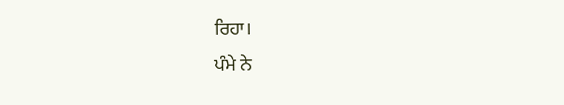ਰਿਹਾ।
ਪੰਮੇ ਨੇ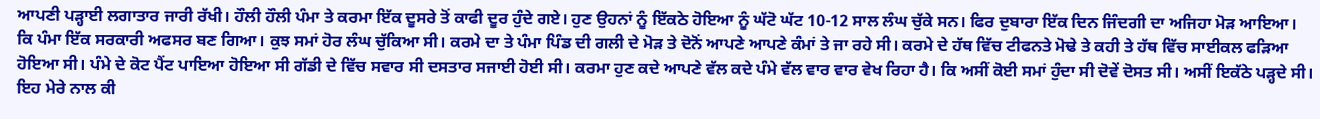ਆਪਣੀ ਪੜ੍ਹਾਈ ਲਗਾਤਾਰ ਜਾਰੀ ਰੱਖੀ। ਹੌਲੀ ਹੌਲੀ ਪੰਮਾ ਤੇ ਕਰਮਾ ਇੱਕ ਦੂਸਰੇ ਤੋਂ ਕਾਫੀ ਦੂਰ ਹੁੰਦੇ ਗਏ। ਹੁਣ ਉਹਨਾਂ ਨੂੰ ਇੱਕਠੇ ਹੋਇਆ ਨੂੰ ਘੱਟੋ ਘੱਟ 10-12 ਸਾਲ ਲੰਘ ਚੁੱਕੇ ਸਨ। ਫਿਰ ਦੁਬਾਰਾ ਇੱਕ ਦਿਨ ਜਿੰਦਗੀ ਦਾ ਅਜਿਹਾ ਮੋੜ ਆਇਆ। ਕਿ ਪੰਮਾ ਇੱਕ ਸਰਕਾਰੀ ਅਫਸਰ ਬਣ ਗਿਆ। ਕੁਝ ਸਮਾਂ ਹੋਰ ਲੰਘ ਚੁੱਕਿਆ ਸੀ। ਕਰਮੇ ਦਾ ਤੇ ਪੰਮਾ ਪਿੰਡ ਦੀ ਗਲੀ ਦੇ ਮੋੜ ਤੇ ਦੋਨੋਂ ਆਪਣੇ ਆਪਣੇ ਕੰਮਾਂ ਤੇ ਜਾ ਰਹੇ ਸੀ। ਕਰਮੇ ਦੇ ਹੱਥ ਵਿੱਚ ਟੀਫਨਤੇ ਮੋਢੇ ਤੇ ਕਹੀ ਤੇ ਹੱਥ ਵਿੱਚ ਸਾਈਕਲ ਫੜਿਆ ਹੋਇਆ ਸੀ। ਪੰਮੇ ਦੇ ਕੋਟ ਪੈਂਟ ਪਾਇਆ ਹੋਇਆ ਸੀ ਗੱਡੀ ਦੇ ਵਿੱਚ ਸਵਾਰ ਸੀ ਦਸਤਾਰ ਸਜਾਈ ਹੋਈ ਸੀ। ਕਰਮਾ ਹੁਣ ਕਦੇ ਆਪਣੇ ਵੱਲ ਕਦੇ ਪੰਮੇ ਵੱਲ ਵਾਰ ਵਾਰ ਵੇਖ ਰਿਹਾ ਹੈ। ਕਿ ਅਸੀਂ ਕੋਈ ਸਮਾਂ ਹੁੰਦਾ ਸੀ ਦੋਵੇਂ ਦੋਸਤ ਸੀ। ਅਸੀਂ ਇਕੱਠੇ ਪੜ੍ਹਦੇ ਸੀ। ਇਹ ਮੇਰੇ ਨਾਲ ਕੀ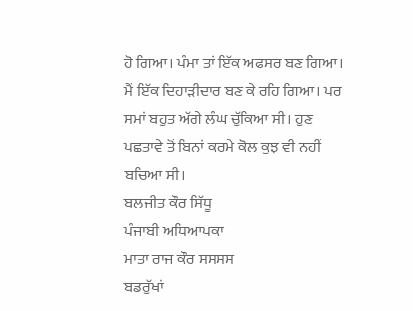ਹੋ ਗਿਆ। ਪੰਮਾ ਤਾਂ ਇੱਕ ਅਫਸਰ ਬਣ ਗਿਆ। ਮੈਂ ਇੱਕ ਦਿਹਾੜੀਦਾਰ ਬਣ ਕੇ ਰਹਿ ਗਿਆ। ਪਰ ਸਮਾਂ ਬਹੁਤ ਅੱਗੇ ਲੰਘ ਚੁੱਕਿਆ ਸੀ। ਹੁਣ ਪਛਤਾਵੇ ਤੋਂ ਬਿਨਾਂ ਕਰਮੇ ਕੋਲ ਕੁਝ ਵੀ ਨਹੀਂ ਬਚਿਆ ਸੀ।
ਬਲਜੀਤ ਕੌਰ ਸਿੱਧੂ
ਪੰਜਾਬੀ ਅਧਿਆਪਕਾ
ਮਾਤਾ ਰਾਜ ਕੌਰ ਸਸਸਸ
ਬਡਰੁੱਖਾਂ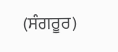(ਸੰਗਰੂਰ)